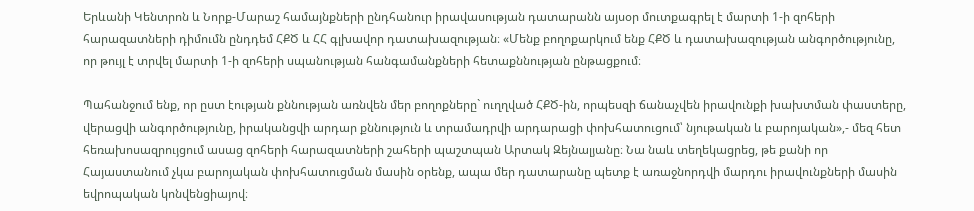Երևանի Կենտրոն և Նորք-Մարաշ համայնքների ընդհանուր իրավասության դատարանն այսօր մուտքագրել է մարտի 1-ի զոհերի հարազատների դիմումն ընդդեմ ՀՔԾ և ՀՀ գլխավոր դատախազության։ «Մենք բողոքարկում ենք ՀՔԾ և դատախազության անգործությունը, որ թույլ է տրվել մարտի 1-ի զոհերի սպանության հանգամանքների հետաքննության ընթացքում։

Պահանջում ենք, որ ըստ էության քննության առնվեն մեր բողոքները` ուղղված ՀՔԾ-ին, որպեսզի ճանաչվեն իրավունքի խախտման փաստերը, վերացվի անգործությունը, իրականցվի արդար քննություն և տրամադրվի արդարացի փոխհատուցում՝ նյութական և բարոյական»,- մեզ հետ հեռախոսազրույցում ասաց զոհերի հարազատների շահերի պաշտպան Արտակ Զեյնալյանը։ Նա նաև տեղեկացրեց, թե քանի որ Հայաստանում չկա բարոյական փոխհատուցման մասին օրենք, ապա մեր դատարանը պետք է առաջնորդվի մարդու իրավունքների մասին եվրոպական կոնվենցիայով։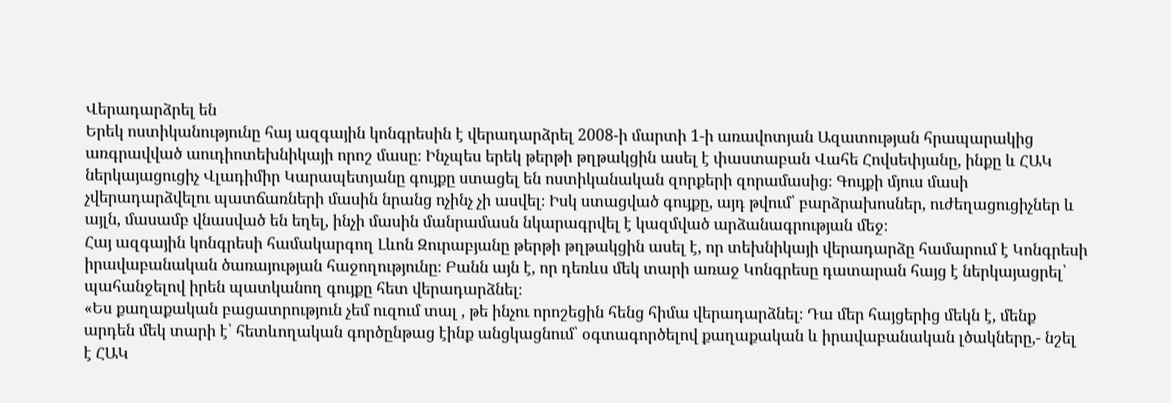Վերադարձրել են
Երեկ ոստիկանությունը հայ ազգային կոնգրեսին է վերադարձրել 2008-ի մարտի 1-ի առավոտյան Ազատության հրապարակից առգրավված աուդիոտեխնիկայի որոշ մասը։ Ինչպես երեկ թերթի թղթակցին ասել է փաստաբան Վահե Հովսեփյանը, ինքը և ՀԱԿ ներկայացուցիչ Վլադիմիր Կարապետյանը գույքը ստացել են ոստիկանական զորքերի զորամասից։ Գույքի մյուս մասի չվերադարձվելու պատճառների մասին նրանց ոչինչ չի ասվել։ Իսկ ստացված գույքը, այդ թվում՝ բարձրախոսներ, ուժեղացուցիչներ և այլն, մասամբ վնասված են եղել, ինչի մասին մանրամասն նկարագրվել է կազմված արձանագրության մեջ։
Հայ ազգային կոնգրեսի համակարգող Լևոն Զուրաբյանը թերթի թղթակցին ասել է, որ տեխնիկայի վերադարձը համարում է Կոնգրեսի իրավաբանական ծառայության հաջողությունը։ Բանն այն է, որ դեռևս մեկ տարի առաջ Կոնգրեսը դատարան հայց է ներկայացրել՝ պահանջելով իրեն պատկանող գույքը հետ վերադարձնել։
«Ես քաղաքական բացատրություն չեմ ուզում տալ , թե ինչու որոշեցին հենց հիմա վերադարձնել։ Դա մեր հայցերից մեկն է, մենք արդեն մեկ տարի է՝ հետևողական գործընթաց էինք անցկացնում՝ օգտագործելով քաղաքական և իրավաբանական լծակները,- նշել է ՀԱԿ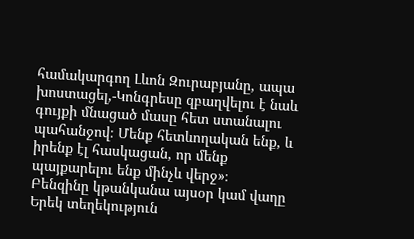համակարգող Լևոն Զուրաբյանը, ապա խոստացել,-Կոնգրեսը զբաղվելու է նաև գույքի մնացած մասը հետ ստանալու պահանջով։ Մենք հետևողական ենք, և իրենք էլ հասկացան, որ մենք պայքարելու ենք մինչև վերջ»։
Բենզինը կթանկանա այսօր կամ վաղը
Երեկ տեղեկություն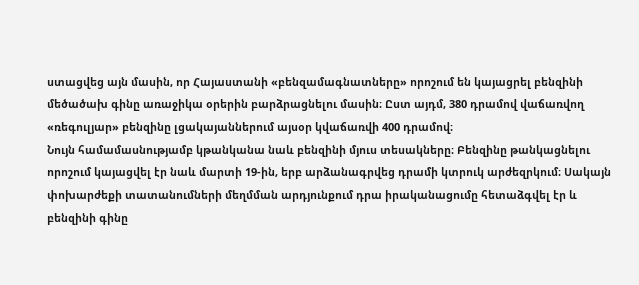ստացվեց այն մասին, որ Հայաստանի «բենզամագնատները» որոշում են կայացրել բենզինի մեծածախ գինը առաջիկա օրերին բարձրացնելու մասին։ Ըստ այդմ, 380 դրամով վաճառվող «ռեգուլյար» բենզինը լցակայաններում այսօր կվաճառվի 400 դրամով։
Նույն համամասնությամբ կթանկանա նաև բենզինի մյուս տեսակները։ Բենզինը թանկացնելու որոշում կայացվել էր նաև մարտի 19-ին, երբ արձանագրվեց դրամի կտրուկ արժեզրկում։ Սակայն փոխարժեքի տատանումների մեղմման արդյունքում դրա իրականացումը հետաձգվել էր և բենզինի գինը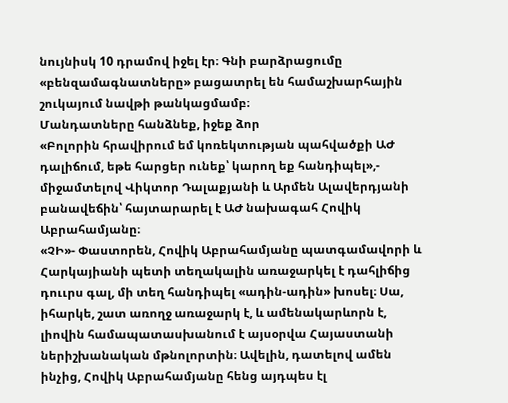նույնիսկ 10 դրամով իջել էր։ Գնի բարձրացումը «բենզամագնատները» բացատրել են համաշխարհային շուկայում նավթի թանկացմամբ։
Մանդատները հանձնեք, իջեք ձոր
«Բոլորին հրավիրում եմ կոռեկտության պահվածքի ԱԺ դալիճում, եթե հարցեր ունեք՝ կարող եք հանդիպել»,- միջամտելով Վիկտոր Դալաքյանի և Արմեն Ալավերդյանի բանավեճին՝ հայտարարել է ԱԺ նախագահ Հովիկ Աբրահամյանը։
«ՉԻ»- Փաստորեն, Հովիկ Աբրահամյանը պատգամավորի և Հարկայիանի պետի տեղակալին առաջարկել է դահլիճից դոււրս գալ, մի տեղ հանդիպել «ադին-ադին» խոսել։ Սա, իհարկե, շատ առողջ առաջարկ է, և ամենակարևորն է, լիովին համապատասխանում է այսօրվա Հայաստանի ներիշխանական մթնոլորտին։ Ավելին, դատելով ամեն ինչից, Հովիկ Աբրահամյանը հենց այդպես էլ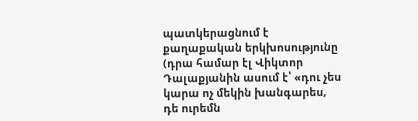պատկերացնում է քաղաքական երկխոսությունը (դրա համար էլ Վիկտոր Դալաքյանին ասում է՝ «դու չես կարա ոչ մեկին խանգարես, դե ուրեմն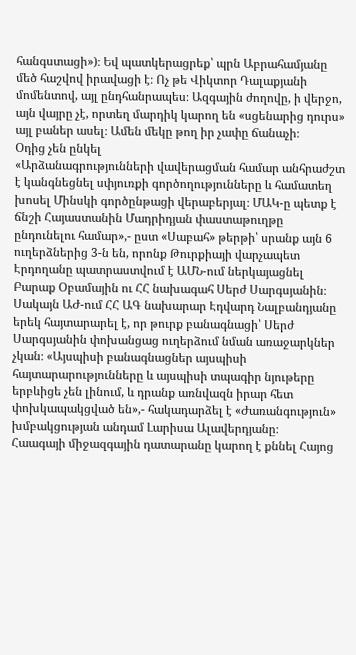հանգստացի»)։ Եվ պատկերացրեք՝ պրն Աբրահամյանը մեծ հաշվով իրավացի է։ Ոչ թե Վիկտոր Դալաքյանի մոմենտով, այլ ընդհանրապես։ Ազգային ժողովը, ի վերջո, այն վայրը չէ, որտեղ մարդիկ կարող են «սցենարից դուրս» այլ բաներ ասել։ Ամեն մեկը թող իր չափը ճանաչի։
Օդից չեն ընկել
«Արձանագրությունների վավերացման համար անհրաժշտ է կանգնեցնել սփյուռքի գործողությունները և համատեղ խոսել Մինսկի գործընթացի վերաբերյալ։ ՄԱԿ-ը պետք է ճնշի Հայաստանին Մադրիդյան փաստաթուղթը ընդունելու համար»,- ըստ «Սաբահ» թերթի՝ սրանք այն 6 ուղերձներից 3-ն են, որոնք Թուրքիայի վարչապետ Էրդողանը պատրաստվում է ԱՄՆ-ում ներկայացնել Բարաք Օբամային ու ՀՀ նախագահ Սերժ Սարգսյանին։ Սակայն ԱԺ-ում ՀՀ ԱԳ նախարար Էդվարդ Նալբանդյանը երեկ հայտարարել է, որ թուրք բանագնացի՝ Սերժ Սարգսյանին փոխանցաց ուղերձում նման առաջարկներ չկան։ «Այսպիսի բանագնացներ այսպիսի հայտարարությունները և այսպիսի տպագիր նյութերը երբևիցե չեն լինում, և դրանք առնվազն իրար հետ փոխկապակցված են»,- հակադարձել է «Ժառանգություն» խմբակցության անդամ Լարիսա Ալավերդյանը։
Հաագայի միջազգային դատարանը կարող է քննել Հայոց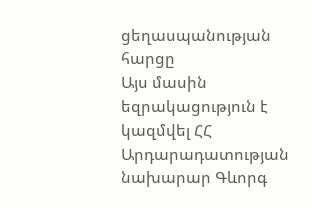ցեղասպանության հարցը
Այս մասին եզրակացություն է կազմվել ՀՀ Արդարադատության նախարար Գևորգ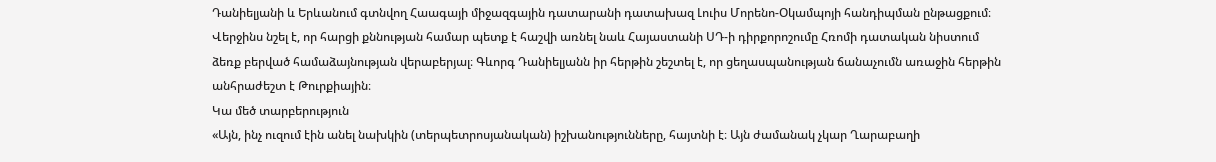Դանիելյանի և Երևանում գտնվող Հաագայի միջազգային դատարանի դատախազ Լուիս Մորենո-Օկամպոյի հանդիպման ընթացքում։ Վերջինս նշել է, որ հարցի քննության համար պետք է հաշվի առնել նաև Հայաստանի ՍԴ-ի դիրքորոշումը Հռոմի դատական նիստում ձեռք բերված համաձայնության վերաբերյալ։ Գևորգ Դանիելյանն իր հերթին շեշտել է, որ ցեղասպանության ճանաչումն առաջին հերթին անհրաժեշտ է Թուրքիային։
Կա մեծ տարբերություն
«Այն, ինչ ուզում էին անել նախկին (տերպետրոսյանական) իշխանությունները, հայտնի է։ Այն ժամանակ չկար Ղարաբաղի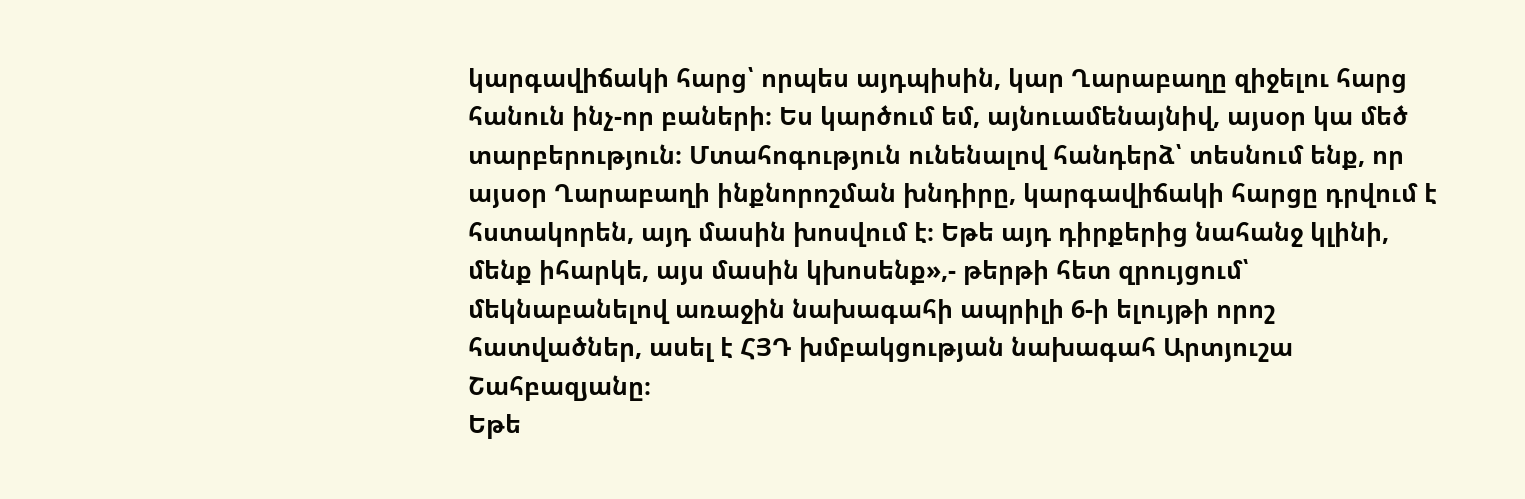կարգավիճակի հարց՝ որպես այդպիսին, կար Ղարաբաղը զիջելու հարց հանուն ինչ-որ բաների։ Ես կարծում եմ, այնուամենայնիվ, այսօր կա մեծ տարբերություն։ Մտահոգություն ունենալով հանդերձ՝ տեսնում ենք, որ այսօր Ղարաբաղի ինքնորոշման խնդիրը, կարգավիճակի հարցը դրվում է հստակորեն, այդ մասին խոսվում է։ Եթե այդ դիրքերից նահանջ կլինի, մենք իհարկե, այս մասին կխոսենք»,- թերթի հետ զրույցում՝ մեկնաբանելով առաջին նախագահի ապրիլի 6-ի ելույթի որոշ հատվածներ, ասել է ՀՅԴ խմբակցության նախագահ Արտյուշա Շահբազյանը։
Եթե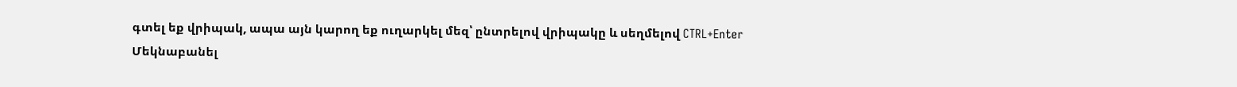գտել եք վրիպակ, ապա այն կարող եք ուղարկել մեզ՝ ընտրելով վրիպակը և սեղմելով CTRL+Enter
Մեկնաբանել